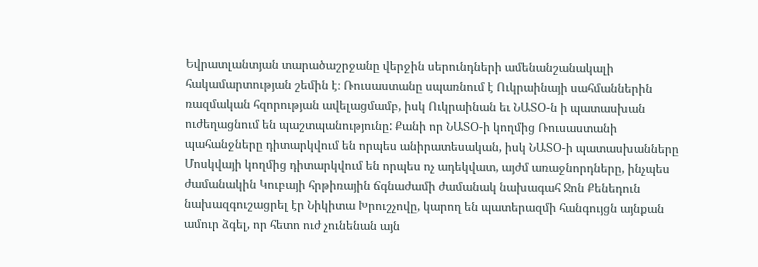Եվրատլանտյան տարածաշրջանը վերջին սերունդների ամենանշանակալի հակամարտության շեմին է։ Ռուսաստանը սպառնում է Ուկրաինայի սահմաններին ռազմական հզորության ավելացմամբ, իսկ Ուկրաինան եւ ՆԱՏՕ-ն ի պատասխան ուժեղացնում են պաշտպանությունը: Քանի որ ՆԱՏՕ-ի կողմից Ռուսաստանի պահանջները դիտարկվում են որպես անիրատեսական, իսկ ՆԱՏՕ-ի պատասխանները Մոսկվայի կողմից դիտարկվում են որպես ոչ ադեկվատ, այժմ առաջնորդները, ինչպես ժամանակին Կուբայի հրթիռային ճգնաժամի ժամանակ նախագահ Ջոն Քենեդուն նախազգուշացրել էր Նիկիտա Խրուշչովը, կարող են պատերազմի հանգույցն այնքան ամուր ձգել, որ հետո ուժ չունենան այն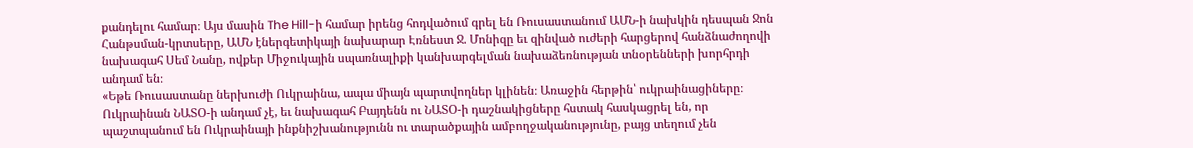քանդելու համար։ Այս մասին The Hill-ի համար իրենց հոդվածում գրել են Ռուսաստանում ԱՄՆ-ի նախկին դեսպան Ջոն Հանթսման-կրտսերը, ԱՄՆ էներգետիկայի նախարար Էռնեստ Ջ. Մոնիզը եւ զինված ուժերի հարցերով հանձնաժողովի նախագահ Սեմ Նանը, ովքեր Միջուկային սպառնալիքի կանխարգելման նախաձեռնության տնօրենների խորհրդի անդամ են։
«Եթե Ռուսաստանը ներխուժի Ուկրաինա, ապա միայն պարտվողներ կլինեն։ Առաջին հերթին՝ ուկրաինացիները։ Ուկրաինան ՆԱՏՕ-ի անդամ չէ, եւ նախագահ Բայդենն ու ՆԱՏՕ-ի դաշնակիցները հստակ հասկացրել են, որ պաշտպանում են Ուկրաինայի ինքնիշխանությունն ու տարածքային ամբողջականությունը, բայց տեղում չեն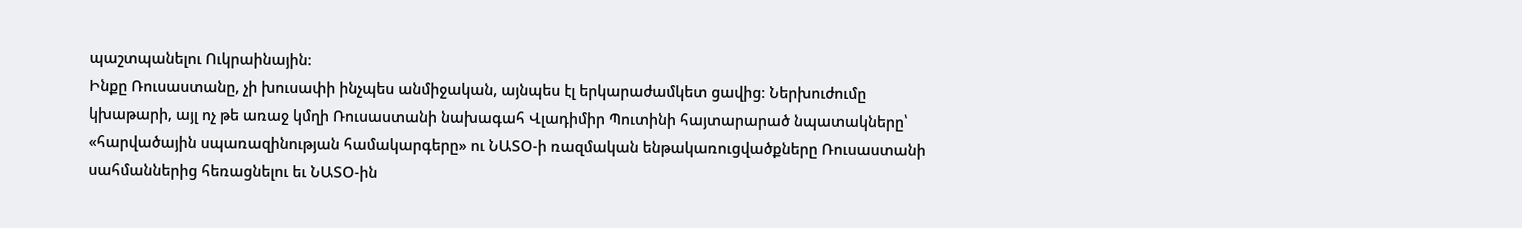պաշտպանելու Ուկրաինային:
Ինքը Ռուսաստանը, չի խուսափի ինչպես անմիջական, այնպես էլ երկարաժամկետ ցավից։ Ներխուժումը կխաթարի, այլ ոչ թե առաջ կմղի Ռուսաստանի նախագահ Վլադիմիր Պուտինի հայտարարած նպատակները՝ «հարվածային սպառազինության համակարգերը» ու ՆԱՏՕ-ի ռազմական ենթակառուցվածքները Ռուսաստանի սահմաններից հեռացնելու եւ ՆԱՏՕ-ին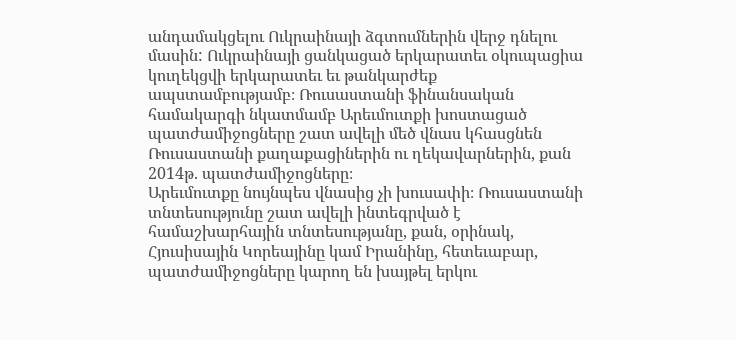անդամակցելու Ուկրաինայի ձգտումներին վերջ դնելու մասին: Ուկրաինայի ցանկացած երկարատեւ օկուպացիա կուղեկցվի երկարատեւ եւ թանկարժեք ապստամբությամբ։ Ռուսաստանի ֆինանսական համակարգի նկատմամբ Արեւմուտքի խոստացած պատժամիջոցները շատ ավելի մեծ վնաս կհասցնեն Ռուսաստանի քաղաքացիներին ու ղեկավարներին, քան 2014թ. պատժամիջոցները։
Արեւմուտքը նույնպես վնասից չի խուսափի։ Ռուսաստանի տնտեսությունը շատ ավելի ինտեգրված է համաշխարհային տնտեսությանը, քան, օրինակ, Հյուսիսային Կորեայինը կամ Իրանինը, հետեւաբար, պատժամիջոցները կարող են խայթել երկու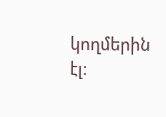կողմերին էլ։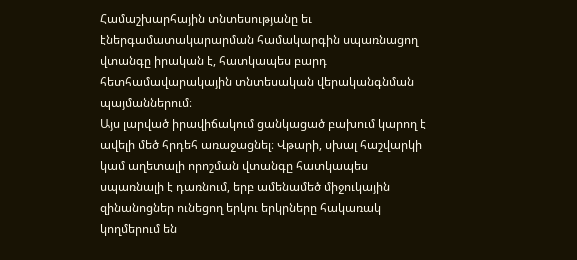Համաշխարհային տնտեսությանը եւ էներգամատակարարման համակարգին սպառնացող վտանգը իրական է, հատկապես բարդ հետհամավարակային տնտեսական վերականգնման պայմաններում։
Այս լարված իրավիճակում ցանկացած բախում կարող է ավելի մեծ հրդեհ առաջացնել։ Վթարի, սխալ հաշվարկի կամ աղետալի որոշման վտանգը հատկապես սպառնալի է դառնում, երբ ամենամեծ միջուկային զինանոցներ ունեցող երկու երկրները հակառակ կողմերում են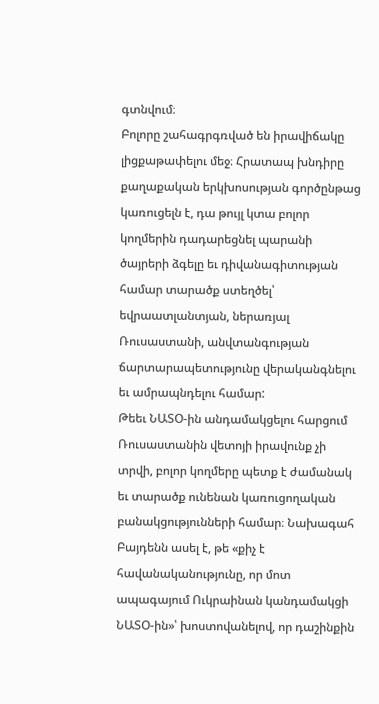գտնվում։
Բոլորը շահագրգռված են իրավիճակը լիցքաթափելու մեջ։ Հրատապ խնդիրը քաղաքական երկխոսության գործընթաց կառուցելն է, դա թույլ կտա բոլոր կողմերին դադարեցնել պարանի ծայրերի ձգելը եւ դիվանագիտության համար տարածք ստեղծել՝ եվրաատլանտյան, ներառյալ Ռուսաստանի, անվտանգության ճարտարապետությունը վերականգնելու եւ ամրապնդելու համար:
Թեեւ ՆԱՏՕ-ին անդամակցելու հարցում Ռուսաստանին վետոյի իրավունք չի տրվի, բոլոր կողմերը պետք է ժամանակ եւ տարածք ունենան կառուցողական բանակցությունների համար։ Նախագահ Բայդենն ասել է, թե «քիչ է հավանականությունը, որ մոտ ապագայում Ուկրաինան կանդամակցի ՆԱՏՕ-ին»՝ խոստովանելով, որ դաշինքին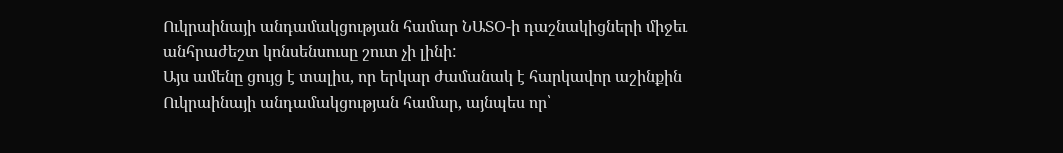Ուկրաինայի անդամակցության համար ՆԱՏՕ-ի դաշնակիցների միջեւ անհրաժեշտ կոնսենսուսը շուտ չի լինի:
Այս ամենը ցույց է տալիս, որ երկար ժամանակ է հարկավոր աշինքին Ուկրաինայի անդամակցության համար, այնպես որ՝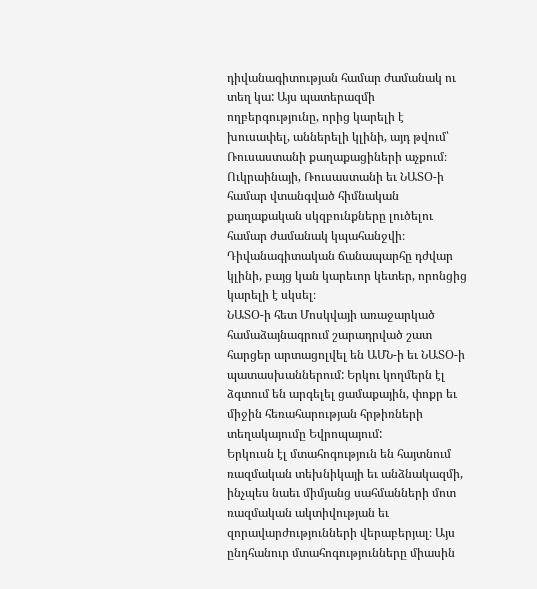դիվանագիտության համար ժամանակ ու տեղ կա: Այս պատերազմի ողբերգությունը, որից կարելի է խուսափել, աններելի կլինի, այդ թվում՝ Ռուսաստանի քաղաքացիների աչքում։ Ուկրաինայի, Ռուսաստանի եւ ՆԱՏՕ-ի համար վտանգված հիմնական քաղաքական սկզբունքները լուծելու համար ժամանակ կպահանջվի։ Դիվանագիտական ճանապարհը դժվար կլինի, բայց կան կարեւոր կետեր, որոնցից կարելի է սկսել։
ՆԱՏՕ-ի հետ Մոսկվայի առաջարկած համաձայնագրում շարադրված շատ հարցեր արտացոլվել են ԱՄՆ-ի եւ ՆԱՏՕ-ի պատասխաններում: Երկու կողմերն էլ ձգտում են արգելել ցամաքային, փոքր եւ միջին հեռահարության հրթիռների տեղակայումը Եվրոպայում:
Երկուսն էլ մտահոգություն են հայտնում ռազմական տեխնիկայի եւ անձնակազմի, ինչպես նաեւ միմյանց սահմանների մոտ ռազմական ակտիվության եւ զորավարժությունների վերաբերյալ։ Այս ընդհանուր մտահոգությունները միասին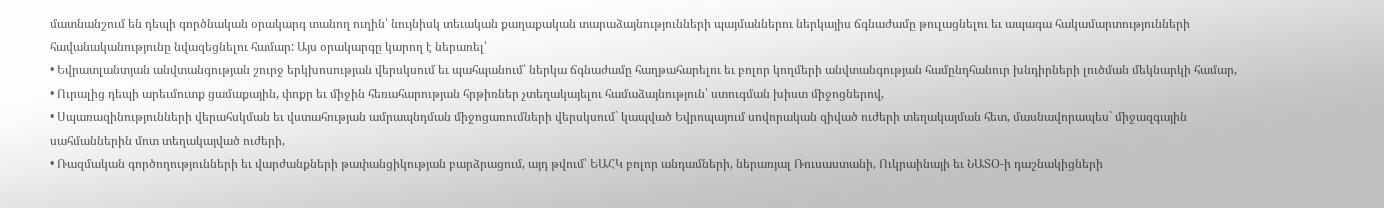մատնանշում են դեպի գործնական օրակարգ տանող ուղին՝ նույնիսկ տեւական քաղաքական տարաձայնությունների պայմաններու ներկայիս ճգնաժամը թուլացնելու եւ ապագա հակամարտությունների հավանականությունը նվազեցնելու համար: Այս օրակարգը կարող է ներառել՝
• Եվրատլանտյան անվտանգության շուրջ երկխոսության վերսկսում եւ պահպանում՝ ներկա ճգնաժամը հաղթահարելու եւ բոլոր կողմերի անվտանգության համընդհանուր խնդիրների լուծման մեկնարկի համար,
• Ուրալից դեպի արեւմուտք ցամաքային, փոքր եւ միջին հեռահարության հրթիռներ չտեղակայելու համաձայնություն՝ ստուգման խիստ միջոցներով,
• Սպառազինությունների վերահսկման եւ վստահության ամրապնդման միջոցառումների վերսկսում` կապված Եվրոպայում սովորական զիված ուժերի տեղակայման հետ, մասնավորապես` միջազգային սահմաններին մոտ տեղակայված ուժերի,
• Ռազմական գործողությունների եւ վարժանքների թափանցիկության բարձրացում, այդ թվում՝ ԵԱՀԿ բոլոր անդամների, ներառյալ Ռուսաստանի, Ուկրաինայի եւ ՆԱՏՕ-ի դաշնակիցների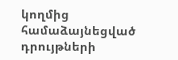կողմից համաձայնեցված դրույթների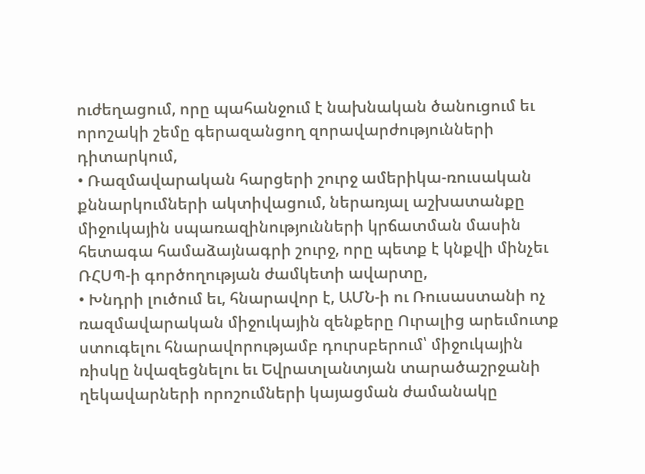ուժեղացում, որը պահանջում է նախնական ծանուցում եւ որոշակի շեմը գերազանցող զորավարժությունների դիտարկում,
• Ռազմավարական հարցերի շուրջ ամերիկա-ռուսական քննարկումների ակտիվացում, ներառյալ աշխատանքը միջուկային սպառազինությունների կրճատման մասին հետագա համաձայնագրի շուրջ, որը պետք է կնքվի մինչեւ ՌՀՍՊ-ի գործողության ժամկետի ավարտը,
• Խնդրի լուծում եւ, հնարավոր է, ԱՄՆ-ի ու Ռուսաստանի ոչ ռազմավարական միջուկային զենքերը Ուրալից արեւմուտք ստուգելու հնարավորությամբ դուրսբերում՝ միջուկային ռիսկը նվազեցնելու եւ Եվրատլանտյան տարածաշրջանի ղեկավարների որոշումների կայացման ժամանակը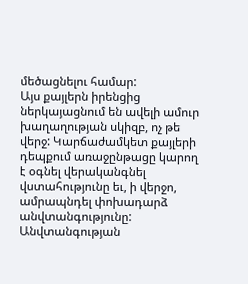մեծացնելու համար:
Այս քայլերն իրենցից ներկայացնում են ավելի ամուր խաղաղության սկիզբ, ոչ թե վերջ: Կարճաժամկետ քայլերի դեպքում առաջընթացը կարող է օգնել վերականգնել վստահությունը եւ, ի վերջո, ամրապնդել փոխադարձ անվտանգությունը: Անվտանգության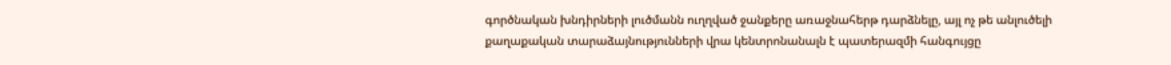գործնական խնդիրների լուծմանն ուղղված ջանքերը առաջնահերթ դարձնելը, այլ ոչ թե անլուծելի քաղաքական տարաձայնությունների վրա կենտրոնանալն է պատերազմի հանգույցը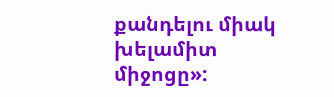քանդելու միակ խելամիտ միջոցը»: